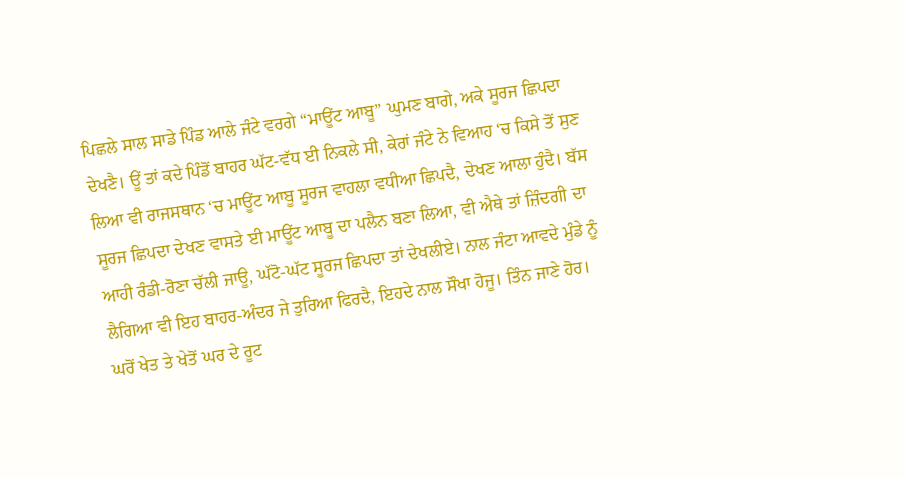ਪਿਛਲੇ ਸਾਲ ਸਾਡੇ ਪਿੰਡ ਆਲੇ ਜੰਟੇ ਵਰਗੇ “ਮਾਊਂਟ ਆਬੂ” ਘੁਮਣ ਬਾਗੇ, ਅਕੇ ਸੂਰਜ ਛਿਪਦਾ ਦੇਖਣੈ। ਊਂ ਤਾਂ ਕਦੇ ਪਿੰਡੋਂ ਬਾਹਰ ਘੱਟ-ਵੱਧ ਈ ਨਿਕਲੇ ਸੀ, ਕੇਰਾਂ ਜੰਟੇ ਨੇ ਵਿਆਹ ‘ਚ ਕਿਸੇ ਤੋਂ ਸੁਣ ਲਿਆ ਵੀ ਰਾਜਸਥਾਨ ‘ਚ ਮਾਊਂਟ ਆਬੂ ਸੂਰਜ ਵਾਹਲਾ ਵਧੀਆ ਛਿਪਦੈ, ਦੇਖਣ ਆਲਾ ਹੁੰਦੈ। ਬੱਸ ਸੂਰਜ ਛਿਪਦਾ ਦੇਖਣ ਵਾਸਤੇ ਈ ਮਾਊਂਟ ਆਬੂ ਦਾ ਪਲੈਨ ਬਣਾ ਲਿਆ, ਵੀ ਐਥੇ ਤਾਂ ਜ਼ਿੰਦਗੀ ਦਾ ਆਹੀ ਰੰਡੀ-ਰੋਣਾ ਚੱਲੀ ਜਾਊ, ਘੱਟੋ-ਘੱਟ ਸੂਰਜ ਛਿਪਦਾ ਤਾਂ ਦੇਖਲੀਏ। ਨਾਲ ਜੰਟਾ ਆਵਦੇ ਮੁੰਡੇ ਨੂੰ ਲੈਗਿਆ ਵੀ ਇਹ ਬਾਹਰ-ਅੰਦਰ ਜੇ ਤੁਰਿਆ ਫਿਰਦੈ, ਇਹਦੇ ਨਾਲ ਸੌਖਾ ਹੋਜੂ। ਤਿੰਨ ਜਾਣੇ ਹੋਰ। ਘਰੋਂ ਖੇਤ ਤੇ ਖੇਤੋਂ ਘਰ ਦੇ ਰੂਟ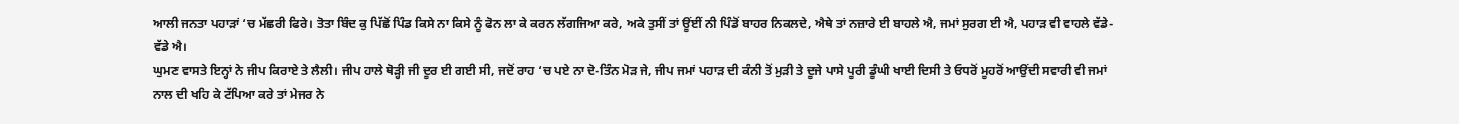ਆਲੀ ਜਨਤਾ ਪਹਾੜਾਂ ‘ਚ ਮੱਛਰੀ ਫਿਰੇ। ਤੋਤਾ ਬਿੰਦ ਕੁ ਪਿੱਛੋਂ ਪਿੰਡ ਕਿਸੇ ਨਾ ਕਿਸੇ ਨੂੰ ਫੋਨ ਲਾ ਕੇ ਕਰਨ ਲੱਗਜਿਆ ਕਰੇ, ਅਕੇ ਤੁਸੀਂ ਤਾਂ ਊਂਈਂ ਨੀ ਪਿੰਡੋਂ ਬਾਹਰ ਨਿਕਲਦੇ, ਐਥੇ ਤਾਂ ਨਜ਼ਾਰੇ ਈ ਬਾਹਲੇ ਐ, ਜਮਾਂ ਸੁਰਗ ਈ ਐ, ਪਹਾੜ ਵੀ ਵਾਹਲੇ ਵੱਡੇ-ਵੱਡੇ ਐ।
ਘੁਮਣ ਵਾਸਤੇ ਇਨ੍ਹਾਂ ਨੇ ਜੀਪ ਕਿਰਾਏ ਤੇ ਲੈਲੀ। ਜੀਪ ਹਾਲੇ ਥੋੜ੍ਹੀ ਜੀ ਦੂਰ ਈ ਗਈ ਸੀ, ਜਦੋਂ ਰਾਹ ‘ਚ ਪਏ ਨਾ ਦੋ-ਤਿੰਨ ਮੋੜ ਜੇ, ਜੀਪ ਜਮਾਂ ਪਹਾੜ ਦੀ ਕੰਨੀ ਤੋਂ ਮੁੜੀ ਤੇ ਦੂਜੇ ਪਾਸੇ ਪੂਰੀ ਡੂੰਘੀ ਖਾਈ ਦਿਸੀ ਤੇ ਓਧਰੋਂ ਮੂਹਰੋਂ ਆਉਂਦੀ ਸਵਾਰੀ ਵੀ ਜਮਾਂ ਨਾਲ ਦੀ ਖਹਿ ਕੇ ਟੱਪਿਆ ਕਰੇ ਤਾਂ ਮੇਜਰ ਨੇ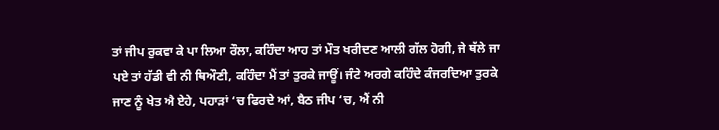ਤਾਂ ਜੀਪ ਰੁਕਵਾ ਕੇ ਪਾ ਲਿਆ ਰੌਲਾ, ਕਹਿੰਦਾ ਆਹ ਤਾਂ ਮੌਤ ਖਰੀਦਣ ਆਲੀ ਗੱਲ ਹੋਗੀ, ਜੇ ਥੱਲੇ ਜਾ ਪਏ ਤਾਂ ਹੱਡੀ ਵੀ ਨੀ ਥਿਔਣੀ, ਕਹਿੰਦਾ ਮੈਂ ਤਾਂ ਤੁਰਕੇ ਜਾਊਂ। ਜੰਟੇ ਅਰਗੇ ਕਹਿੰਦੇ ਕੰਜਰਦਿਆ ਤੁਰਕੇ ਜਾਣ ਨੂੰ ਖੇਤ ਐ ਏਹੇ, ਪਹਾੜਾਂ ‘ਚ ਫਿਰਦੇ ਆਂ, ਬੈਠ ਜੀਪ ‘ਚ, ਐਂ ਨੀ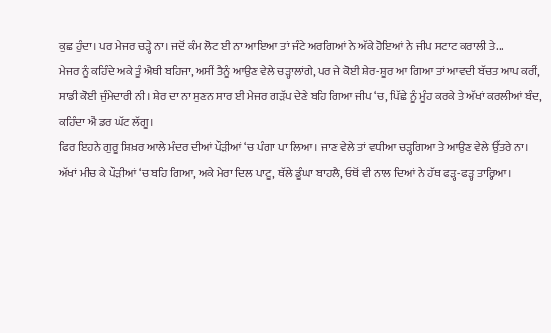ਕੁਛ ਹੁੰਦਾ। ਪਰ ਮੇਜਰ ਚੜ੍ਹੇ ਨਾ। ਜਦੋਂ ਕੰਮ ਲੋਟ ਈ ਨਾ ਆਇਆ ਤਾਂ ਜੰਟੇ ਅਰਗਿਆਂ ਨੇ ਅੱਕੇ ਹੋਇਆਂ ਨੇ ਜੀਪ ਸਟਾਟ ਕਰਾਲੀ ਤੇ...
ਮੇਜਰ ਨੂੰ ਕਹਿੰਦੇ ਅਕੇ ਤੂੰ ਐਥੀ ਬਹਿਜਾ, ਅਸੀਂ ਤੈਨੂੰ ਆਉਣ ਵੇਲੇ ਚੜ੍ਹਾਲਾਂਗੇ, ਪਰ ਜੇ ਕੋਈ ਸ਼ੇਰ-ਸ਼ੂਰ ਆ ਗਿਆ ਤਾਂ ਆਵਦੀ ਬੱਚਤ ਆਪ ਕਰੀਂ, ਸਾਡੀ ਕੋਈ ਜੁੰਮੇਦਾਰੀ ਨੀ। ਸ਼ੇਰ ਦਾ ਨਾ ਸੁਣਨ ਸਾਰ ਈ ਮੇਜਰ ਗੜੱਪ ਦੇਣੇ ਬਹਿ ਗਿਆ ਜੀਪ ‘ਚ, ਪਿੱਛੇ ਨੂੰ ਮੂੰਹ ਕਰਕੇ ਤੇ ਅੱਖਾਂ ਕਰਲੀਆਂ ਬੰਦ, ਕਹਿੰਦਾ ਐਂ ਡਰ ਘੱਟ ਲੱਗੂ।
ਫਿਰ ਇਹਨੇ ਗੁਰੂ ਸ਼ਿਖ਼ਰ ਆਲੇ ਮੰਦਰ ਦੀਆਂ ਪੌੜੀਆਂ ‘ਚ ਪੰਗਾ ਪਾ ਲਿਆ। ਜਾਣ ਵੇਲੇ ਤਾਂ ਵਧੀਆ ਚੜ੍ਹਗਿਆ ਤੇ ਆਉਣ ਵੇਲੇ ਉੱਤਰੇ ਨਾ। ਅੱਖਾਂ ਮੀਚ ਕੇ ਪੌੜੀਆਂ ‘ਚ ਬਹਿ ਗਿਆ, ਅਕੇ ਮੇਰਾ ਦਿਲ ਪਾਟੂ, ਥੱਲੇ ਡੂੰਘਾ ਬਾਹਲੈ, ਓਥੋਂ ਵੀ ਨਾਲ ਦਿਆਂ ਨੇ ਹੱਥ ਫੜ੍ਹ-ਫੜ੍ਹ ਤਾਰ੍ਹਿਆ।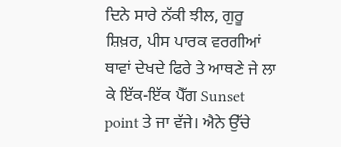ਦਿਨੇ ਸਾਰੇ ਨੱਕੀ ਝੀਲ, ਗੁਰੂ ਸ਼ਿਖ਼ਰ, ਪੀਸ ਪਾਰਕ ਵਰਗੀਆਂ ਥਾਵਾਂ ਦੇਖਦੇ ਫਿਰੇ ਤੇ ਆਥਣੇ ਜੇ ਲਾ ਕੇ ਇੱਕ-ਇੱਕ ਪੈੱਗ Sunset point ਤੇ ਜਾ ਵੱਜੇ। ਐਨੇ ਉੱਚੇ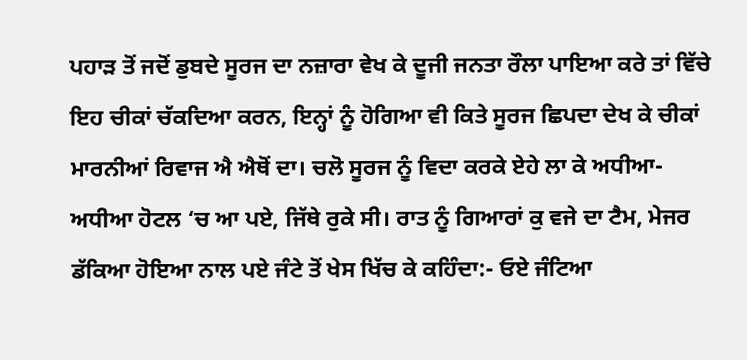ਪਹਾੜ ਤੋਂ ਜਦੋਂ ਡੁਬਦੇ ਸੂਰਜ ਦਾ ਨਜ਼ਾਰਾ ਵੇਖ ਕੇ ਦੂਜੀ ਜਨਤਾ ਰੌਲਾ ਪਾਇਆ ਕਰੇ ਤਾਂ ਵਿੱਚੇ ਇਹ ਚੀਕਾਂ ਚੱਕਦਿਆ ਕਰਨ, ਇਨ੍ਹਾਂ ਨੂੰ ਹੋਗਿਆ ਵੀ ਕਿਤੇ ਸੂਰਜ ਛਿਪਦਾ ਦੇਖ ਕੇ ਚੀਕਾਂ ਮਾਰਨੀਆਂ ਰਿਵਾਜ ਐ ਐਥੋਂ ਦਾ। ਚਲੋ ਸੂਰਜ ਨੂੰ ਵਿਦਾ ਕਰਕੇ ਏਹੇ ਲਾ ਕੇ ਅਧੀਆ-ਅਧੀਆ ਹੋਟਲ ‘ਚ ਆ ਪਏ, ਜਿੱਥੇ ਰੁਕੇ ਸੀ। ਰਾਤ ਨੂੰ ਗਿਆਰਾਂ ਕੁ ਵਜੇ ਦਾ ਟੈਮ, ਮੇਜਰ ਡੱਕਿਆ ਹੋਇਆ ਨਾਲ ਪਏ ਜੰਟੇ ਤੋਂ ਖੇਸ ਖਿੱਚ ਕੇ ਕਹਿੰਦਾ:- ਓਏ ਜੰਟਿਆ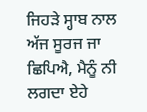ਜਿਹੜੇ ਸ੍ਹਾਬ ਨਾਲ ਅੱਜ ਸੂਰਜ ਜਾ ਛਿਪਿਐ, ਮੈਨੂੰ ਨੀ ਲਗਦਾ ਏਹੇ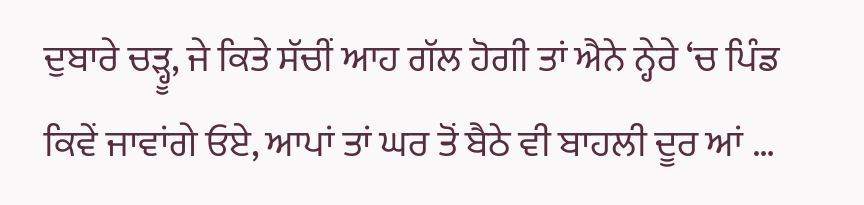ਦੁਬਾਰੇ ਚੜ੍ਹੂ, ਜੇ ਕਿਤੇ ਸੱਚੀਂ ਆਹ ਗੱਲ ਹੋਗੀ ਤਾਂ ਐਨੇ ਨ੍ਹੇਰੇ ‘ਚ ਪਿੰਡ ਕਿਵੇਂ ਜਾਵਾਂਗੇ ਓਏ, ਆਪਾਂ ਤਾਂ ਘਰ ਤੋਂ ਬੈਠੇ ਵੀ ਬਾਹਲੀ ਦੂਰ ਆਂ …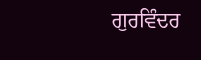ਗੁਰਵਿੰਦਰ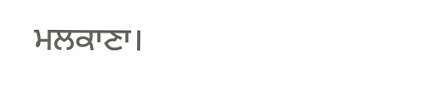ਮਲਕਾਣਾ।